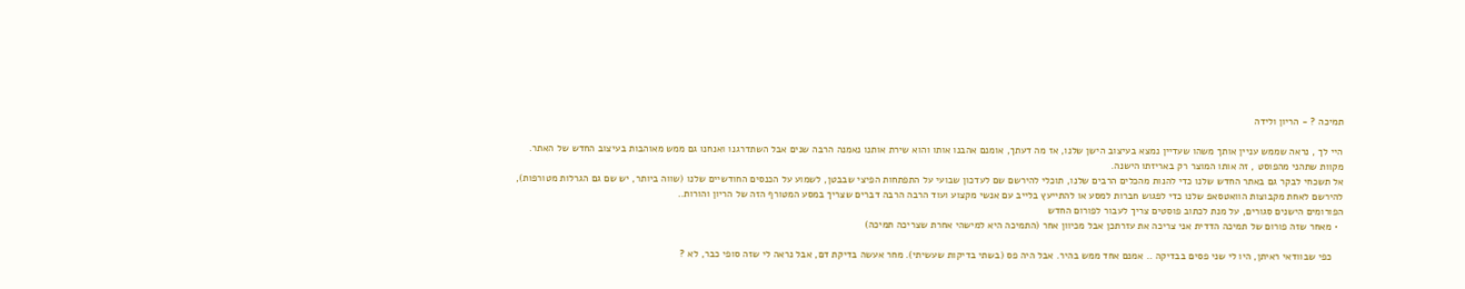תמיכה ? - הריון ולידה

היי לך , נראה שממש עניין אותך משהו שעדיין נמצא בעיצוב הישן שלנו, אז מה דעתך, אומנם אהבנו אותו והוא שירת אותנו נאמנה הרבה שנים אבל השתדרגנו ואנחנו גם ממש מאוהבות בעיצוב החדש של האתר.
מקוות שתהני מהפוסט , זה אותו המוצר רק באריזתו הישנה.
אל תשכחי לבקר גם באתר החדש שלנו כדי להנות מהכלים הרבים שלנו, תוכלי להירשם שם לעדכון שבועי על התפתחות הפיצי שבבטן, לשמוע על הכנסים החודשיים שלנו (שווה ביותר, יש שם גם הגרלות מטורפות), להירשם לאחת מקבוצות הוואטסאפ שלנו כדי לפגוש חברות למסע או להתייעץ בלייב עם אנשי מקצוע ועוד הרבה הרבה דברים שצריך במסע המטורף הזה של הריון והורות..
הפורומים הישנים סגורים, על מנת לכתוב פוסטים צריך לעבור לפורום החדש
  • מאחר שזה פורום של תמיכה הדדית אני צריכה את עזרתכן אבל מכיוון אחר (התמיכה היא למישהי אחרת שצריכה תמיכה)

    כפי שבוודאי ראיתן, היו לי שני פסים בבדיקה .. אמנם אחד ממש בהיר. אבל היה פס (בשתי בדיקות שעשיתי). מחר אעשה בדיקת דם, אבל נראה לי שזה סופי כבר, לא ?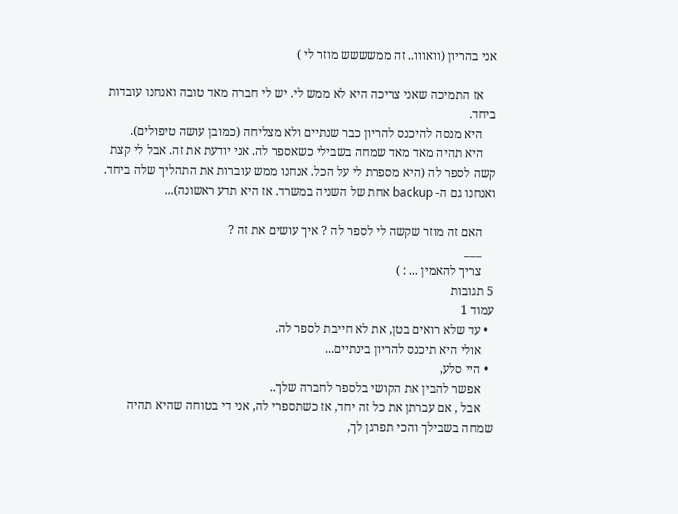אני בהריון (וואווו.. זה ממשששש מוזר לי )

    אז התמיכה שאני צריכה היא לא ממש לי. יש לי חברה מאד טובה ואנחנו עובדות ביחד.
    היא מנסה להיכנס להריון כבר שנתיים ולא מצליחה (כמובן עושה טיפולים).
    היא תהיה מאד מאד שמחה בשבילי כשאספר לה. אני יודעת את זה. אבל לי קצת קשה לספר לה (היא מספרת לי על הכל. אנחנו ממש עוברות את התהליך שלה ביחד. ואנחנו גם ה- backup אחת של השניה במשרד. אז היא תדע ראשונה)...

    האם זה מוזר שקשה לי לספר לה ? איך עושים את זה ?
    ___
    צריך להאמין ... : )
5 תגובות
עמוד 1
  • עד שלא רואים בטן, את לא חייבת לספר לה.
    אולי היא תיכנס להריון בינתיים...
  • היי סלע,
    אפשר להבין את הקושי בלספר לחברה שלך..
    אבל , אם עברתן את כל זה יחד, אז כשתספרי לה, אני די בטוחה שהיא תהיה שמחה בשבילך והכי תפרגן לך,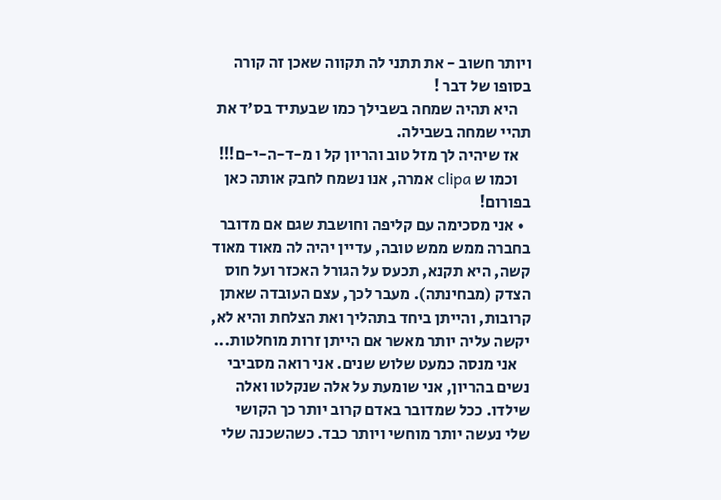ויותר חשוב - את תתני לה תקווה שאכן זה קורה בסופו של דבר !
    היא תהיה שמחה בשבילך כמו שבעתיד בס'ד את תהיי שמחה בשבילה.
    אז שיהיה לך מזל טוב והריון קל ו מ-ד-ה-י-ם!!!
    וכמו ש clipa אמרה, אנו נשמח לחבק אותה כאן בפורום!
  • אני מסכימה עם קליפה וחושבת שגם אם מדובר בחברה ממש ממש טובה, עדיין יהיה לה מאוד מאוד קשה, היא תקנא, תכעס על הגורל האכזר ועל חוס הצדק (מבחינתה). מעבר לכך, עצם העובדה שאתן קרובות, והייתן ביחד בתהליך ואת הצלחת והיא לא, יקשה עליה יותר מאשר אם הייתן זרות מוחלטות...
    אני מנסה כמעט שלוש שנים. אני רואה מסביבי נשים בהריון, אני שומעת על אלה שנקלטו ואלה שילדו. ככל שמדובר באדם קרוב יותר כך הקושי שלי נעשה יותר מוחשי ויותר כבד. כשהשכנה שלי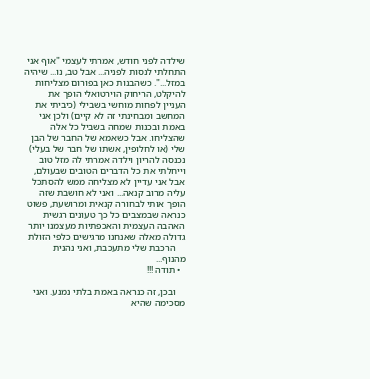שילדה לפני חודש, אמרתי לעצמי "אוף אני התחלתי לנסות לפניה... אבל טב, נו... שיהיה במזל...". כשהבנות כאן בפורום מצליחות להיקלט, הריחוק הוירטואלי הופך את העניין לפחות מוחשי בשבילי (כיביתי את המחשב ומבחינתי זה לא קיים) ולכן אני באמת ובכנות שמחה בשביל כל אלה שהצליחו. אבל כשאמא של החבר של הבן שלי (או לחלופין, אשתו של חבר של בעלי) נכנסה להריון וילדה אמרתי לה מזל טוב וייחלתי את כל הדברים הטובים שבעולם, אבל אני עדיין לא מצליחה ממש להסתכל עליה מרוב קנאה... ואני לא חושבת שזה הופך אותי לבחורה קנאית ומרושעת, פשוט כנראה שבמצבים כל כך טעונים רגשית האהבה העצמית והאכפתיות מעצמנו יותר גדולה מאלה שאנחנו מרגישים כלפי הזולת
    הרכבת שלי מתעכבת, ואני נהנית מהנוף...
  • תודה !!!

    ובכן, זה כנראה באמת בלתי נמנע. ואני מסכימה שהיא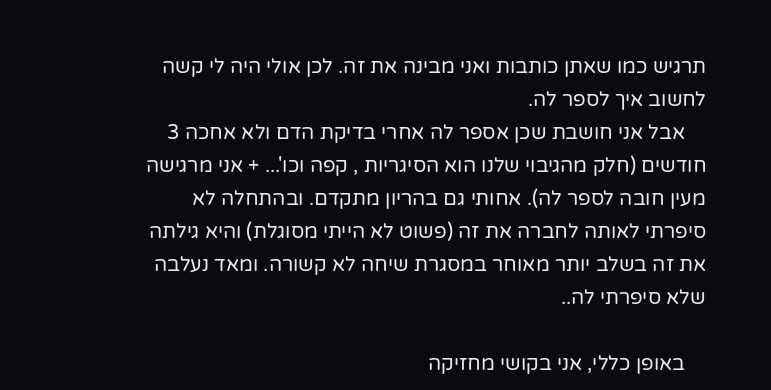תרגיש כמו שאתן כותבות ואני מבינה את זה. לכן אולי היה לי קשה לחשוב איך לספר לה.
    אבל אני חושבת שכן אספר לה אחרי בדיקת הדם ולא אחכה 3 חודשים (חלק מהגיבוי שלנו הוא הסיגריות , קפה וכו'... + אני מרגישה מעין חובה לספר לה). אחותי גם בהריון מתקדם. ובהתחלה לא סיפרתי לאותה לחברה את זה (פשוט לא הייתי מסוגלת) והיא גילתה את זה בשלב יותר מאוחר במסגרת שיחה לא קשורה. ומאד נעלבה שלא סיפרתי לה..

    באופן כללי, אני בקושי מחזיקה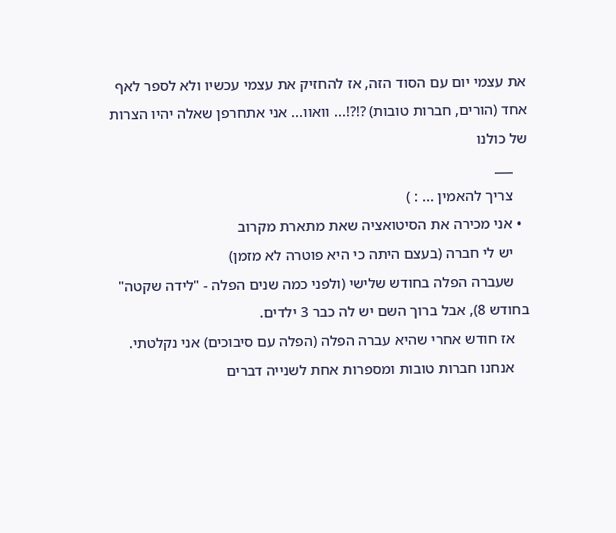את עצמי יום עם הסוד הזה, אז להחזיק את עצמי עכשיו ולא לספר לאף אחד (הורים, חברות טובות) ?!?!... וואוו... אני אתחרפן שאלה יהיו הצרות של כולנו
    ___
    צריך להאמין ... : )
  • אני מכירה את הסיטואציה שאת מתארת מקרוב
    יש לי חברה (בעצם היתה כי היא פוטרה לא מזמן)
    שעברה הפלה בחודש שלישי (ולפני כמה שנים הפלה - "לידה שקטה" בחודש 8), אבל ברוך השם יש לה כבר 3 ילדים.
    אז חודש אחרי שהיא עברה הפלה (הפלה עם סיבוכים) אני נקלטתי.
    אנחנו חברות טובות ומספרות אחת לשנייה דברים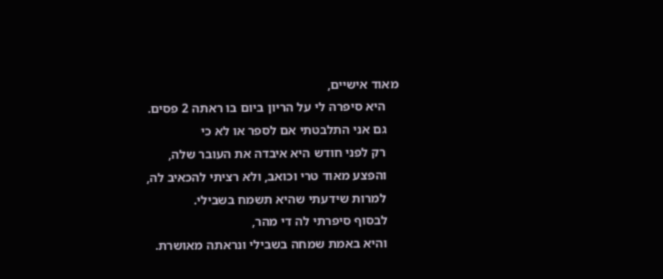מאוד אישיים,
    היא סיפרה לי על הריון ביום בו ראתה 2 פסים.
    גם אני התלבטתי אם לספר או לא כי
    רק לפני חודש היא איבדה את העובר שלה,
    והפצע מאוד טרי וכואב, ולא רציתי להכאיב לה,
    למרות שידעתי שהיא תשמח בשבילי.
    לבסוף סיפרתי לה די מהר,
    והיא באמת שמחה בשבילי ונראתה מאושרת.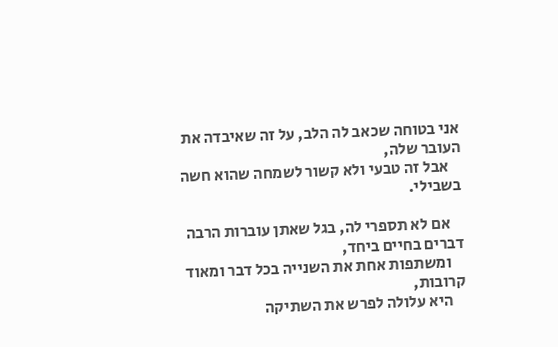אני בטוחה שכאב לה הלב, על זה שאיבדה את העובר שלה,
    אבל זה טבעי ולא קשור לשמחה שהוא חשה בשבילי.

    אם לא תספרי לה, בגל שאתן עוברות הרבה דברים בחיים ביחד,
    ומשתפות אחת את השנייה בכל דבר ומאוד קרובות,
    היא עלולה לפרש את השתיקה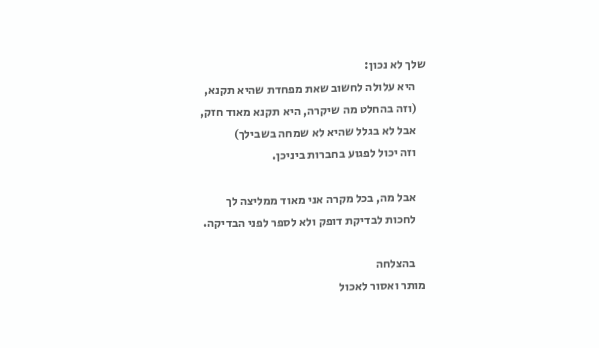שלך לא נכון:
    היא עלולה לחשוב שאת מפחדת שהיא תקנא,
    (וזה בהחלט מה שיקרה, היא תקנא מאוד חזק,
    אבל לא בגלל שהיא לא שמחה בשבילך)
    וזה יכול לפגוע בחברות ביניכן.

    אבל מה, בכל מקרה אני מאוד ממליצה לך
    לחכות לבדיקת דופק ולא לספר לפני הבדיקה.

    בהצלחה
מותר ואסור לאכול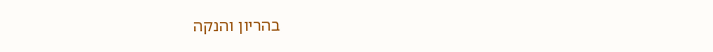בהריון והנקה